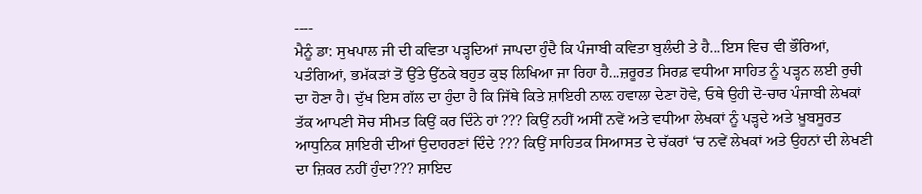----
ਮੈਨੂੰ ਡਾ: ਸੁਖਪਾਲ ਜੀ ਦੀ ਕਵਿਤਾ ਪੜ੍ਹਦਿਆਂ ਜਾਪਦਾ ਹੁੰਦੈ ਕਿ ਪੰਜਾਬੀ ਕਵਿਤਾ ਬੁਲੰਦੀ ਤੇ ਹੈ...ਇਸ ਵਿਚ ਵੀ ਭੌਰਿਆਂ, ਪਤੰਗਿਆਂ, ਭਮੱਕੜਾਂ ਤੋਂ ਉੱਤੇ ਉੱਠਕੇ ਬਹੁਤ ਕੁਝ ਲਿਖਿਆ ਜਾ ਰਿਹਾ ਹੈ...ਜ਼ਰੂਰਤ ਸਿਰਫ਼ ਵਧੀਆ ਸਾਹਿਤ ਨੂੰ ਪੜ੍ਹਨ ਲਈ ਰੁਚੀ ਦਾ ਹੋਣਾ ਹੈ। ਦੁੱਖ ਇਸ ਗੱਲ ਦਾ ਹੁੰਦਾ ਹੈ ਕਿ ਜਿੱਥੇ ਕਿਤੇ ਸ਼ਾਇਰੀ ਨਾਲ਼ ਹਵਾਲਾ ਦੇਣਾ ਹੋਵੇ, ਓਥੇ ਉਹੀ ਦੋ-ਚਾਰ ਪੰਜਾਬੀ ਲੇਖਕਾਂ ਤੱਕ ਆਪਣੀ ਸੋਚ ਸੀਮਤ ਕਿਉਂ ਕਰ ਦਿੰਨੇ ਹਾਂ ??? ਕਿਉਂ ਨਹੀਂ ਅਸੀਂ ਨਵੇਂ ਅਤੇ ਵਧੀਆ ਲੇਖਕਾਂ ਨੂੰ ਪੜ੍ਹਦੇ ਅਤੇ ਖ਼ੂਬਸੂਰਤ ਆਧੁਨਿਕ ਸ਼ਾਇਰੀ ਦੀਆਂ ਉਦਾਹਰਣਾਂ ਦਿੰਦੇ ??? ਕਿਉਂ ਸਾਹਿਤਕ ਸਿਆਸਤ ਦੇ ਚੱਕਰਾਂ ‘ਚ ਨਵੇਂ ਲੇਖਕਾਂ ਅਤੇ ਉਹਨਾਂ ਦੀ ਲੇਖਣੀ ਦਾ ਜ਼ਿਕਰ ਨਹੀਂ ਹੁੰਦਾ??? ਸ਼ਾਇਦ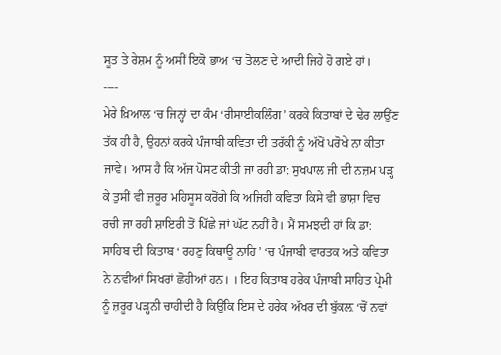ਸੂਤ ਤੇ ਰੇਸ਼ਮ ਨੂੰ ਅਸੀਂ ਇਕੋ ਭਾਅ ‘ਚ ਤੋਲਣ ਦੇ ਆਦੀ ਜਿਹੇ ਹੋ ਗਏ ਹਾਂ।
----
ਮੇਰੇ ਖ਼ਿਆਲ ‘ਚ ਜਿਨ੍ਹਾਂ ਦਾ ਕੰਮ ‘ਰੀਸਾਈਕਲਿੰਗ’ ਕਰਕੇ ਕਿਤਾਬਾਂ ਦੇ ਢੇਰ ਲਾਉਂਣ ਤੱਕ ਹੀ ਹੈ, ਉਹਨਾਂ ਕਰਕੇ ਪੰਜਾਬੀ ਕਵਿਤਾ ਦੀ ਤਰੱਕੀ ਨੂੰ ਅੱਖੋਂ ਪਰੋਖੇ ਨਾ ਕੀਤਾ ਜਾਵੇ। ਆਸ ਹੈ ਕਿ ਅੱਜ ਪੋਸਟ ਕੀਤੀ ਜਾ ਰਹੀ ਡਾ: ਸੁਖਪਾਲ ਜੀ ਦੀ ਨਜ਼ਮ ਪੜ੍ਹ ਕੇ ਤੁਸੀਂ ਵੀ ਜ਼ਰੂਰ ਮਹਿਸੂਸ ਕਰੋਂਗੇ ਕਿ ਅਜਿਹੀ ਕਵਿਤਾ ਕਿਸੇ ਵੀ ਭਾਸ਼ਾ ਵਿਚ ਰਚੀ ਜਾ ਰਹੀ ਸ਼ਾਇਰੀ ਤੋਂ ਪਿੱਛੇ ਜਾਂ ਘੱਟ ਨਹੀਂ ਹੈ। ਮੈਂ ਸਮਝਦੀ ਹਾਂ ਕਿ ਡਾ: ਸਾਹਿਬ ਦੀ ਕਿਤਾਬ ‘ ਰਹਣੁ ਕਿਥਾਊ ਨਾਹਿ ’ ‘ਚ ਪੰਜਾਬੀ ਵਾਰਤਕ ਅਤੇ ਕਵਿਤਾ ਨੇ ਨਵੀਆਂ ਸਿਖਰਾਂ ਛੋਹੀਆਂ ਹਨ। । ਇਹ ਕਿਤਾਬ ਹਰੇਕ ਪੰਜਾਬੀ ਸਾਹਿਤ ਪ੍ਰੇਮੀ ਨੂੰ ਜ਼ਰੂਰ ਪੜ੍ਹਨੀ ਚਾਹੀਦੀ ਹੈ ਕਿਉਂਕਿ ਇਸ ਦੇ ਹਰੇਕ ਅੱਖਰ ਦੀ ਬੁੱਕਲ਼ ‘ਚੋਂ ਨਵਾਂ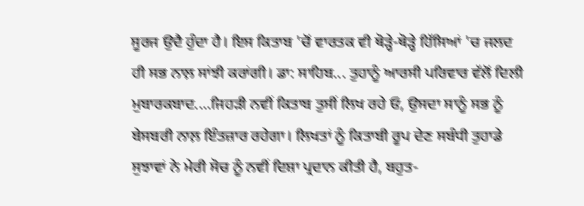ਸੂਰਜ ਉਦੈ ਹੁੰਦਾ ਹੈ। ਇਸ ਕਿਤਾਬ 'ਚੋਂ ਵਾਰਤਕ ਵੀ ਥੋੜ੍ਹੇ-ਥੋੜ੍ਹੇ ਹਿੱਸਿਆਂ 'ਚ ਜਲਦ ਹੀ ਸਭ ਨਾਲ਼ ਸਾਂਝੀ ਕਰਾਂਗੀ। ਡਾ: ਸਾਹਿਬ... ਤੁਹਾਨੂੰ ਆਰਸੀ ਪਰਿਵਾਰ ਵੱਲੋਂ ਦਿਲੀ ਮੁਬਾਰਕਬਾਦ....ਜਿਹੜੀ ਨਵੀਂ ਕਿਤਾਬ ਤੁਸੀਂ ਲਿਖ ਰਹੇ ਓ, ਉਸਦਾ ਸਾਨੂੰ ਸਭ ਨੂੰ ਬੇਸਬਰੀ ਨਾਲ਼ ਇੰਤਜ਼ਾਰ ਰਹੇਗਾ। ਲਿਖਤਾਂ ਨੂੰ ਕਿਤਾਬੀ ਰੂਪ ਦੇਣ ਸਬੰਧੀ ਤੁਹਾਡੇ ਸੁਝਾਵਾਂ ਨੇ ਮੇਰੀ ਸੋਚ ਨੂੰ ਨਵੀਂ ਦਿਸ਼ਾ ਪ੍ਰਦਾਨ ਕੀਤੀ ਹੈ, ਬਹੁਤ-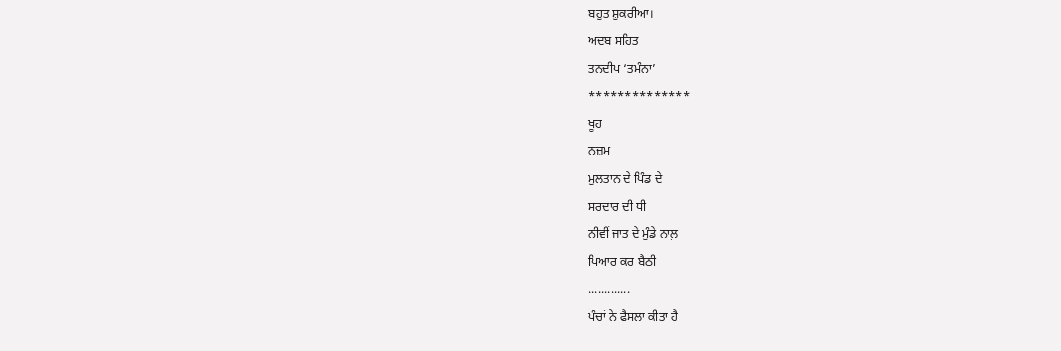ਬਹੁਤ ਸ਼ੁਕਰੀਆ।
ਅਦਬ ਸਹਿਤ
ਤਨਦੀਪ ‘ਤਮੰਨਾ’
**************
ਖੂਹ
ਨਜ਼ਮ
ਮੁਲਤਾਨ ਦੇ ਪਿੰਡ ਦੇ
ਸਰਦਾਰ ਦੀ ਧੀ
ਨੀਵੀਂ ਜਾਤ ਦੇ ਮੁੰਡੇ ਨਾਲ਼
ਪਿਆਰ ਕਰ ਬੈਠੀ
.............
ਪੰਚਾਂ ਨੇ ਫੈਸਲਾ ਕੀਤਾ ਹੈ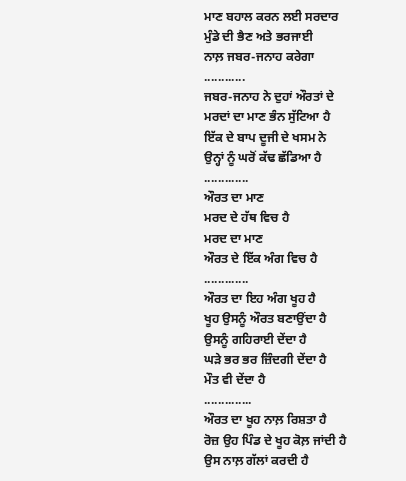ਮਾਣ ਬਹਾਲ ਕਰਨ ਲਈ ਸਰਦਾਰ
ਮੁੰਡੇ ਦੀ ਭੈਣ ਅਤੇ ਭਰਜਾਈ
ਨਾਲ਼ ਜਬਰ-ਜਨਾਹ ਕਰੇਗਾ
............
ਜਬਰ-ਜਨਾਹ ਨੇ ਦੁਹਾਂ ਔਰਤਾਂ ਦੇ
ਮਰਦਾਂ ਦਾ ਮਾਣ ਭੰਨ ਸੁੱਟਿਆ ਹੈ
ਇੱਕ ਦੇ ਬਾਪ ਦੂਜੀ ਦੇ ਖਸਮ ਨੇ
ਉਨ੍ਹਾਂ ਨੂੰ ਘਰੋਂ ਕੱਢ ਛੱਡਿਆ ਹੈ
.............
ਔਰਤ ਦਾ ਮਾਣ
ਮਰਦ ਦੇ ਹੱਥ ਵਿਚ ਹੈ
ਮਰਦ ਦਾ ਮਾਣ
ਔਰਤ ਦੇ ਇੱਕ ਅੰਗ ਵਿਚ ਹੈ
.............
ਔਰਤ ਦਾ ਇਹ ਅੰਗ ਖੂਹ ਹੈ
ਖੂਹ ਉਸਨੂੰ ਔਰਤ ਬਣਾਉਂਦਾ ਹੈ
ਉਸਨੂੰ ਗਹਿਰਾਈ ਦੇਂਦਾ ਹੈ
ਘੜੇ ਭਰ ਭਰ ਜ਼ਿੰਦਗੀ ਦੇਂਦਾ ਹੈ
ਮੌਤ ਵੀ ਦੇਂਦਾ ਹੈ
..............
ਔਰਤ ਦਾ ਖੂਹ ਨਾਲ਼ ਰਿਸ਼ਤਾ ਹੈ
ਰੋਜ਼ ਉਹ ਪਿੰਡ ਦੇ ਖੂਹ ਕੋਲ਼ ਜਾਂਦੀ ਹੈ
ਉਸ ਨਾਲ਼ ਗੱਲਾਂ ਕਰਦੀ ਹੈ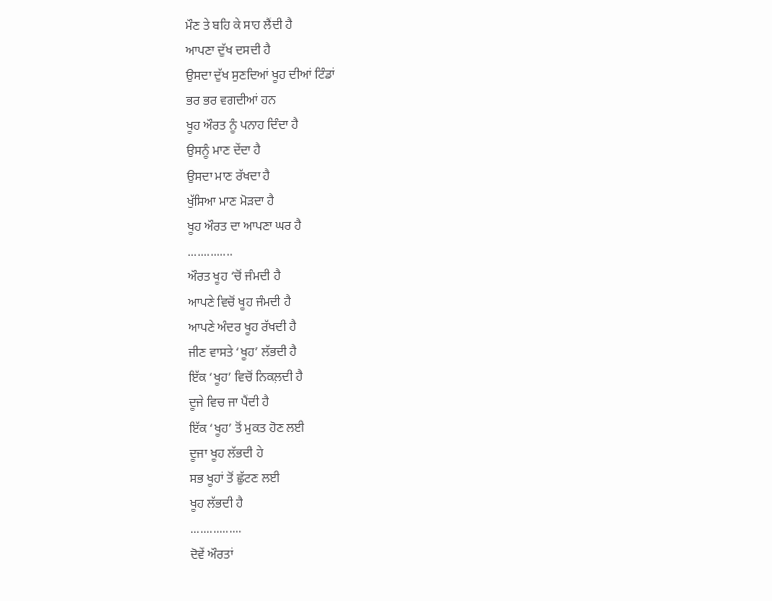ਮੌਣ ਤੇ ਬਹਿ ਕੇ ਸਾਹ ਲੈਂਦੀ ਹੈ
ਆਪਣਾ ਦੁੱਖ ਦਸਦੀ ਹੈ
ਉਸਦਾ ਦੁੱਖ ਸੁਣਦਿਆਂ ਖੂਹ ਦੀਆਂ ਟਿੰਡਾਂ
ਭਰ ਭਰ ਵਗਦੀਆਂ ਹਨ
ਖੂਹ ਔਰਤ ਨੂੰ ਪਨਾਹ ਦਿੰਦਾ ਹੈ
ਉਸਨੂੰ ਮਾਣ ਦੇਂਦਾ ਹੈ
ਉਸਦਾ ਮਾਣ ਰੱਖਦਾ ਹੈ
ਖੁੱਸਿਆ ਮਾਣ ਮੋੜਦਾ ਹੈ
ਖੂਹ ਔਰਤ ਦਾ ਆਪਣਾ ਘਰ ਹੈ
..............
ਔਰਤ ਖੂਹ ‘ਚੋਂ ਜੰਮਦੀ ਹੈ
ਆਪਣੇ ਵਿਚੋਂ ਖੂਹ ਜੰਮਦੀ ਹੈ
ਆਪਣੇ ਅੰਦਰ ਖੂਹ ਰੱਖਦੀ ਹੈ
ਜੀਣ ਵਾਸਤੇ ‘ਖੂਹ’ ਲੱਭਦੀ ਹੈ
ਇੱਕ ‘ਖੂਹ’ ਵਿਚੋਂ ਨਿਕਲ਼ਦੀ ਹੈ
ਦੂਜੇ ਵਿਚ ਜਾ ਪੈਂਦੀ ਹੈ
ਇੱਕ ‘ਖੂਹ’ ਤੋਂ ਮੁਕਤ ਹੋਣ ਲਈ
ਦੂਜਾ ਖੂਹ ਲੱਭਦੀ ਹੇ
ਸਭ ਖੂਹਾਂ ਤੋਂ ਛੁੱਟਣ ਲਈ
ਖੂਹ ਲੱਭਦੀ ਹੈ
................
ਦੋਵੇਂ ਔਰਤਾਂ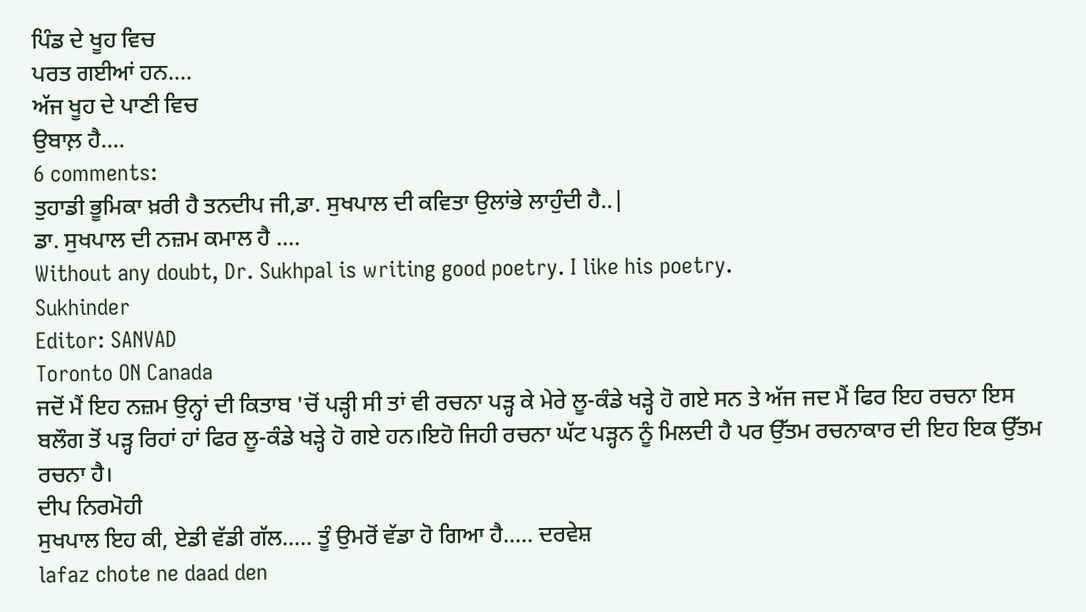ਪਿੰਡ ਦੇ ਖੂਹ ਵਿਚ
ਪਰਤ ਗਈਆਂ ਹਨ....
ਅੱਜ ਖੂਹ ਦੇ ਪਾਣੀ ਵਿਚ
ਉਬਾਲ਼ ਹੈ....
6 comments:
ਤੁਹਾਡੀ ਭੂਮਿਕਾ ਖ਼ਰੀ ਹੈ ਤਨਦੀਪ ਜੀ,ਡਾ. ਸੁਖਪਾਲ ਦੀ ਕਵਿਤਾ ਉਲਾਂਭੇ ਲਾਹੁੰਦੀ ਹੈ..|
ਡਾ. ਸੁਖਪਾਲ ਦੀ ਨਜ਼ਮ ਕਮਾਲ ਹੈ ....
Without any doubt, Dr. Sukhpal is writing good poetry. I like his poetry.
Sukhinder
Editor: SANVAD
Toronto ON Canada
ਜਦੋਂ ਮੈਂ ਇਹ ਨਜ਼ਮ ਉਨ੍ਹਾਂ ਦੀ ਕਿਤਾਬ 'ਚੋਂ ਪੜ੍ਹੀ ਸੀ ਤਾਂ ਵੀ ਰਚਨਾ ਪੜ੍ਹ ਕੇ ਮੇਰੇ ਲੂ-ਕੰਡੇ ਖੜ੍ਹੇ ਹੋ ਗਏ ਸਨ ਤੇ ਅੱਜ ਜਦ ਮੈਂ ਫਿਰ ਇਹ ਰਚਨਾ ਇਸ ਬਲੌਗ ਤੋਂ ਪੜ੍ਹ ਰਿਹਾਂ ਹਾਂ ਫਿਰ ਲੂ-ਕੰਡੇ ਖੜ੍ਹੇ ਹੋ ਗਏ ਹਨ।ਇਹੋ ਜਿਹੀ ਰਚਨਾ ਘੱਟ ਪੜ੍ਹਨ ਨੂੰ ਮਿਲਦੀ ਹੈ ਪਰ ਉੱਤਮ ਰਚਨਾਕਾਰ ਦੀ ਇਹ ਇਕ ਉੱਤਮ ਰਚਨਾ ਹੈ।
ਦੀਪ ਨਿਰਮੋਹੀ
ਸੁਖਪਾਲ ਇਹ ਕੀ, ਏਡੀ ਵੱਡੀ ਗੱਲ..... ਤੂੰ ਉਮਰੋਂ ਵੱਡਾ ਹੋ ਗਿਆ ਹੈ..... ਦਰਵੇਸ਼
lafaz chote ne daad den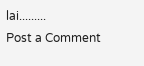lai.........
Post a Comment